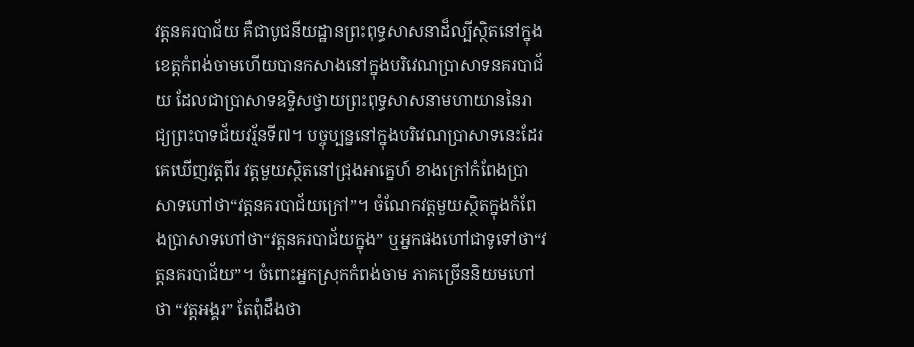វត្តនគរបាជ័យ គឺជាបូជនីយដ្ឋានព្រះពុទ្ធសាសនាដ៏ល្បីស្ថិតនៅក្នុងខេត្តកំពង់ចាមហើយបានកសាងនៅក្នុងបរិវេណប្រាសាទនគរបាជ័យ ដែលជាប្រាសាទឧទ្ទិសថ្វាយព្រះពុទ្ធសាសនាមហាយាននៃរាជ្យព្រះបាទជ័យវរ្ម័នទី៧។ បច្ចុប្បន្ននៅក្នុងបរិវេណប្រាសាទនេះដែរគេឃើញវត្តពីរ វត្តមួយស្ថិតនៅជ្រុងអាគ្នេហ៍ ខាងក្រៅកំពែងប្រាសាទហៅថា“វត្តនគរបាជ័យក្រៅ”។ ចំណែកវត្តមួយស្ថិតក្នុងកំពែងប្រាសាទហៅថា“វត្តនគរបាជ័យក្នុង” ឬអ្នកផងហៅជាទូទៅថា“វត្តនគរបាជ័យ”។ ចំពោះអ្នកស្រុកកំពង់ចាម ភាគច្រើននិយមហៅថា “វត្តអង្គរ” តែពុំដឹងថា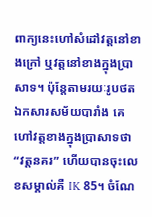ពាក្យនេះហៅសំដៅវត្តនៅខាងក្រៅ ឬវត្តនៅខាងក្នុងប្រាសាទ។ ប៉ុន្តែតាមរយៈរូបថតឯកសារសម័យបារាំង គេហៅវត្តខាងក្នុងប្រាសាទថា “វត្តនគរ” ហើយបានចុះលេខសម្គាល់គឺ IK 85។ ចំណែ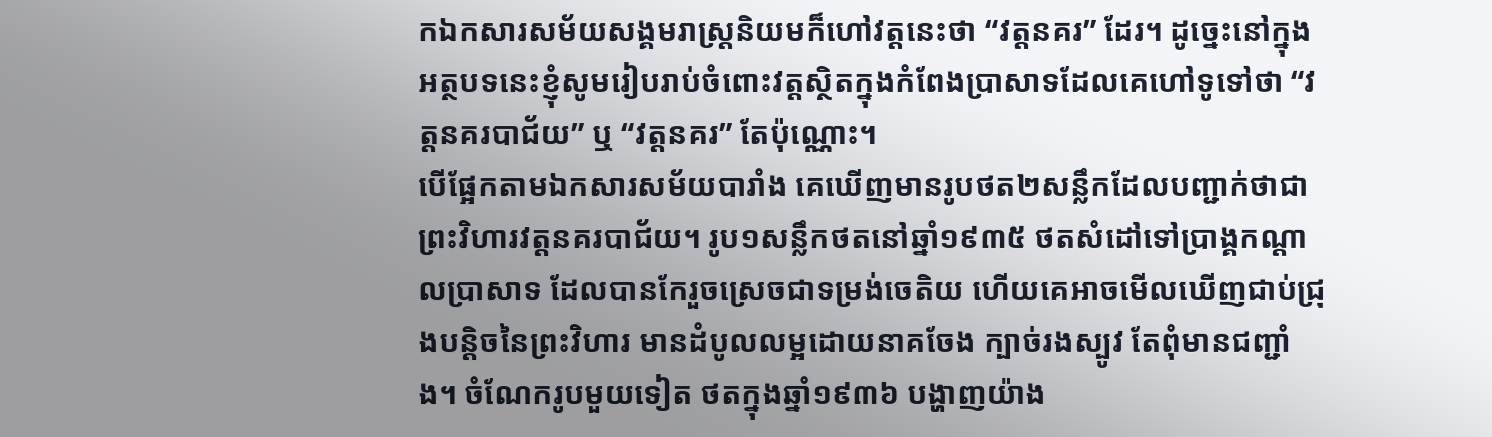កឯកសារសម័យសង្គមរាស្រ្តនិយមក៏ហៅវត្តនេះថា “វត្តនគរ” ដែរ។ ដូច្នេះនៅក្នុងអត្ថបទនេះខ្ញុំសូមរៀបរាប់ចំពោះវត្តស្ថិតក្នុងកំពែងប្រាសាទដែលគេហៅទូទៅថា “វត្តនគរបាជ័យ” ឬ “វត្តនគរ” តែប៉ុណ្ណោះ។
បើផ្អែកតាមឯកសារសម័យបារាំង គេឃើញមានរូបថត២សន្លឹកដែលបញ្ជាក់ថាជាព្រះវិហារវត្តនគរបាជ័យ។ រូប១សន្លឹកថតនៅឆ្នាំ១៩៣៥ ថតសំដៅទៅប្រាង្គកណ្តាលប្រាសាទ ដែលបានកែរួចស្រេចជាទម្រង់ចេតិយ ហើយគេអាចមើលឃើញជាប់ជ្រុងបន្តិចនៃព្រះវិហារ មានដំបូលលម្អដោយនាគចែង ក្បាច់រងស្បូវ តែពុំមានជញ្ជាំង។ ចំណែករូបមួយទៀត ថតក្នុងឆ្នាំ១៩៣៦ បង្ហាញយ៉ាង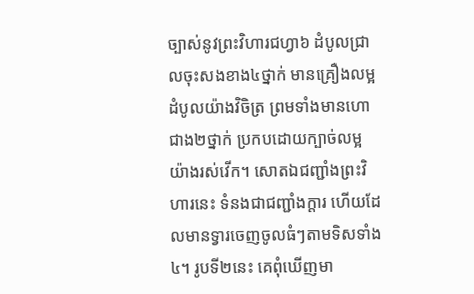ច្បាស់នូវព្រះវិហារជហ្វា៦ ដំបូលជ្រាលចុះសងខាង៤ថ្នាក់ មានគ្រឿងលម្អដំបូលយ៉ាងវិចិត្រ ព្រមទាំងមានហោជាង២ថ្នាក់ ប្រកបដោយក្បាច់លម្អយ៉ាងរស់វើក។ សោតឯជញ្ជាំងព្រះវិហារនេះ ទំនងជាជញ្ជាំងក្តារ ហើយដែលមានទ្វារចេញចូលធំៗតាមទិសទាំង៤។ រូបទី២នេះ គេពុំឃើញមា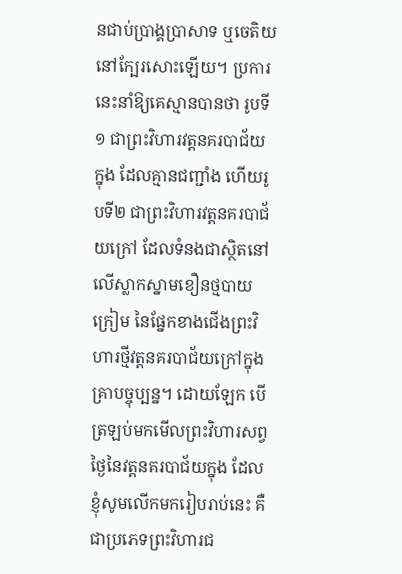នជាប់ប្រាង្គប្រាសាទ ឬចេតិយនៅក្បែរសោះឡើយ។ ប្រការនេះនាំឱ្យគេស្មានបានថា រូបទី១ ជាព្រះវិហារវត្តនគរបាជ័យក្នុង ដែលគ្មានជញ្ជាំង ហើយរូបទី២ ជាព្រះវិហារវត្តនគរបាជ័យក្រៅ ដែលទំនងជាស្ថិតនៅលើស្លាកស្នាមខឿនថ្មបាយក្រៀម នៃផ្នែកខាងជើងព្រះវិហារថ្មីវត្តនគរបាជ័យក្រៅក្នុងគ្រាបច្ចុប្បន្ន។ ដោយឡែក បើត្រឡប់មកមើលព្រះវិហារសព្វថ្ងៃនៃវត្តនគរបាជ័យក្នុង ដែលខ្ញុំសូមលើកមករៀបរាប់នេះ គឺជាប្រភេទព្រះវិហារជ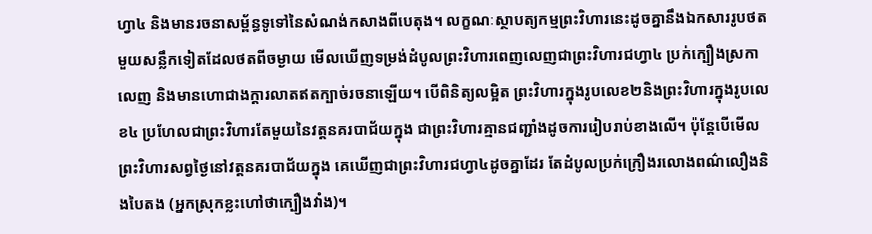ហ្វា៤ និងមានរចនាសម្ព័ន្ធទូទៅនៃសំណង់កសាងពីបេតុង។ លក្ខណៈស្ថាបត្យកម្មព្រះវិហារនេះដូចគ្នានឹងឯកសាររូបថតមួយសន្លឹកទៀតដែលថតពីចម្ងាយ មើលឃើញទម្រង់ដំបូលព្រះវិហារពេញលេញជាព្រះវិហារជហ្វា៤ ប្រក់ក្បឿងស្រកាលេញ និងមានហោជាងក្តារលាតឥតក្បាច់រចនាឡើយ។ បើពិនិត្យលម្អិត ព្រះវិហារក្នុងរូបលេខ២និងព្រះវិហារក្នុងរូបលេខ៤ ប្រហែលជាព្រះវិហារតែមួយនៃវត្តនគរបាជ័យក្នុង ជាព្រះវិហារគ្មានជញ្ជាំងដូចការរៀបរាប់ខាងលើ។ ប៉ុន្តែបើមើលព្រះវិហារសព្វថ្ងៃនៅវត្តនគរបាជ័យក្នុង គេឃើញជាព្រះវិហារជហ្វា៤ដូចគ្នាដែរ តែដំបូលប្រក់ក្រឿងរលោងពណ៌លឿងនិងបៃតង (អ្នកស្រុកខ្លះហៅថាក្បឿងវាំង)។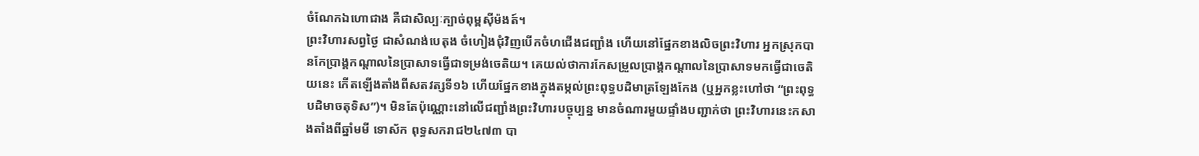ចំណែកឯហោជាង គឺជាសិល្បៈក្បាច់ពុម្ពស៊ីម៉ងត៍។
ព្រះវិហារសព្វថ្ងៃ ជាសំណង់បេតុង ចំហៀងជុំវិញបើកចំហជើងជញ្ជាំង ហើយនៅផ្នែកខាងលិចព្រះវិហារ អ្នកស្រុកបានកែប្រាង្គកណ្តាលនៃប្រាសាទធ្វើជាទម្រង់ចេតិយ។ គេយល់ថាការកែសម្រួលប្រាង្គកណ្តាលនៃប្រាសាទមកធ្វើជាចេតិយនេះ កើតឡើងតាំងពីសតវត្សទី១៦ ហើយផ្នែកខាងក្នុងតម្កល់ព្រះពុទ្ធបដិមាត្រឡែងកែង (ឬអ្នកខ្លះហៅថា “ព្រះពុទ្ធបដិមាចតុទិស”)។ មិនតែប៉ុណ្ណោះនៅលើជញ្ជាំងព្រះវិហារបច្ចុប្បន្ន មានចំណារមួយផ្ទាំងបញ្ជាក់ថា ព្រះវិហារនេះកសាងតាំងពីឆ្នាំមមី ទោស័ក ពុទ្ធសករាជ២៤៧៣ បា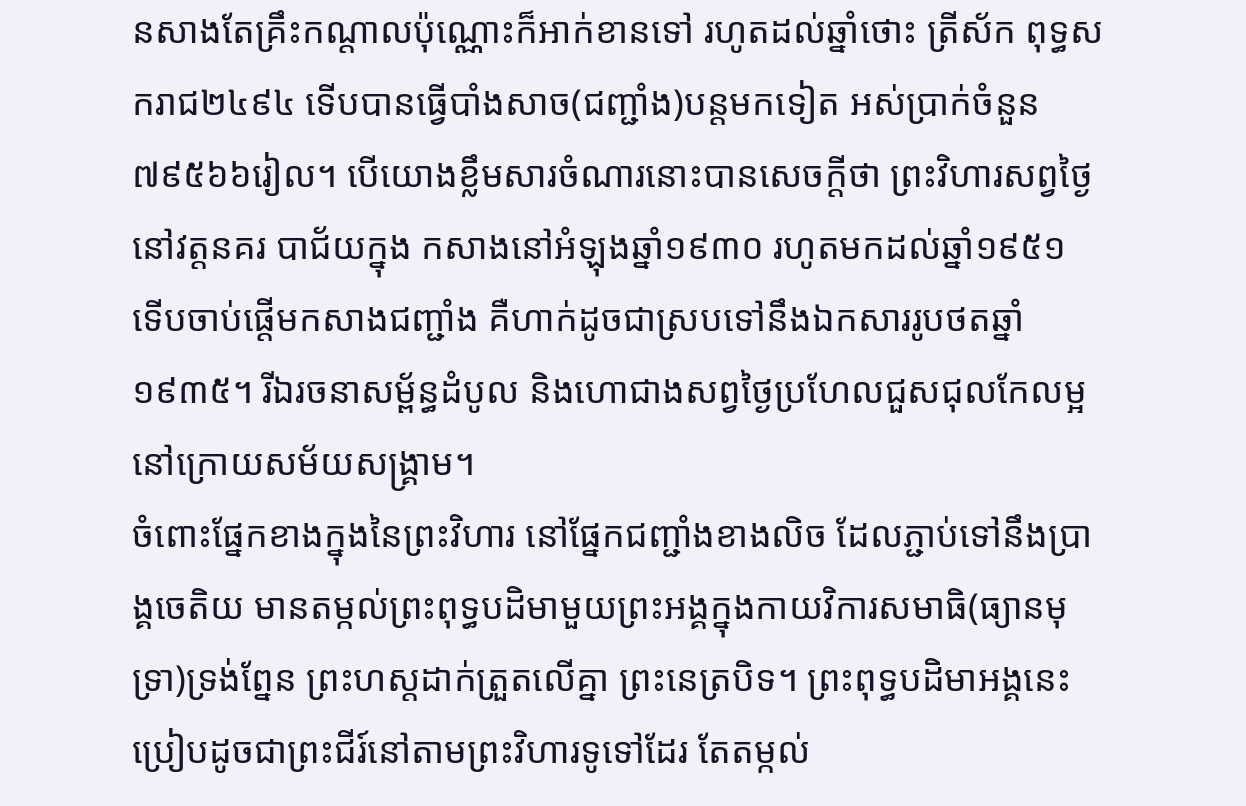នសាងតែគ្រឹះកណ្តាលប៉ុណ្ណោះក៏អាក់ខានទៅ រហូតដល់ឆ្នាំថោះ ត្រីស័ក ពុទ្ធសករាជ២៤៩៤ ទើបបានធ្វើបាំងសាច(ជញ្ជាំង)បន្តមកទៀត អស់ប្រាក់ចំនួន៧៩៥៦៦រៀល។ បើយោងខ្លឹមសារចំណារនោះបានសេចក្តីថា ព្រះវិហារសព្វថ្ងៃនៅវត្តនគរ បាជ័យក្នុង កសាងនៅអំឡុងឆ្នាំ១៩៣០ រហូតមកដល់ឆ្នាំ១៩៥១ ទើបចាប់ផ្តើមកសាងជញ្ជាំង គឺហាក់ដូចជាស្របទៅនឹងឯកសាររូបថតឆ្នាំ១៩៣៥។ រីឯរចនាសម្ព័ន្ធដំបូល និងហោជាងសព្វថ្ងៃប្រហែលជួសជុលកែលម្អនៅក្រោយសម័យសង្រ្គាម។
ចំពោះផ្នែកខាងក្នុងនៃព្រះវិហារ នៅផ្នែកជញ្ជាំងខាងលិច ដែលភ្ជាប់ទៅនឹងប្រាង្គចេតិយ មានតម្កល់ព្រះពុទ្ធបដិមាមួយព្រះអង្គក្នុងកាយវិការសមាធិ(ធ្យានមុទ្រា)ទ្រង់ព្នែន ព្រះហស្តដាក់ត្រួតលើគ្នា ព្រះនេត្របិទ។ ព្រះពុទ្ធបដិមាអង្គនេះ ប្រៀបដូចជាព្រះជីរ៍នៅតាមព្រះវិហារទូទៅដែរ តែតម្កល់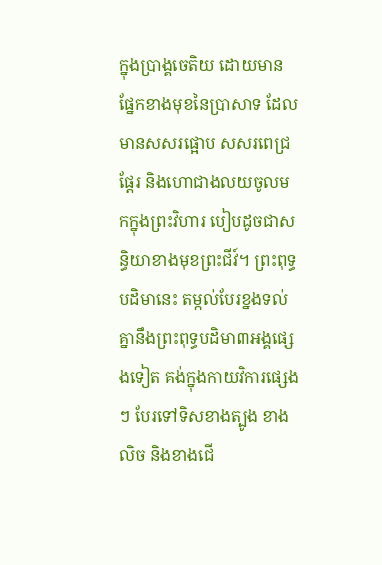ក្នុងប្រាង្គចេតិយ ដោយមានផ្នែកខាងមុខនៃប្រាសាទ ដែលមានសសរផ្អោប សសរពេជ្រ ផ្តែរ និងហោជាងលយចូលមកក្នុងព្រះវិហារ បៀបដូចជាសន្ធិយាខាងមុខព្រះជីវ៍។ ព្រះពុទ្ធបដិមានេះ តម្កល់បែរខ្នងទល់គ្នានឹងព្រះពុទ្ធបដិមា៣អង្គផ្សេងទៀត គង់ក្នុងកាយវិការផ្សេងៗ បែរទៅទិសខាងត្បូង ខាងលិច និងខាងជើ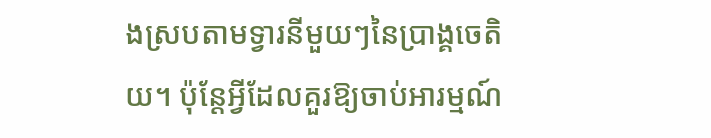ងស្របតាមទ្វារនីមួយៗនៃប្រាង្គចេតិយ។ ប៉ុន្តែអ្វីដែលគួរឱ្យចាប់អារម្មណ៍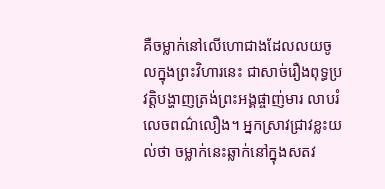គឺចម្លាក់នៅលើហោជាងដែលលយចូលក្នុងព្រះវិហារនេះ ជាសាច់រឿងពុទ្ធប្រវត្តិបង្ហាញត្រង់ព្រះអង្គផ្ចាញ់មារ លាបរំលេចពណ៌លឿង។ អ្នកស្រាវជ្រាវខ្លះយល់ថា ចម្លាក់នេះឆ្លាក់នៅក្នុងសតវ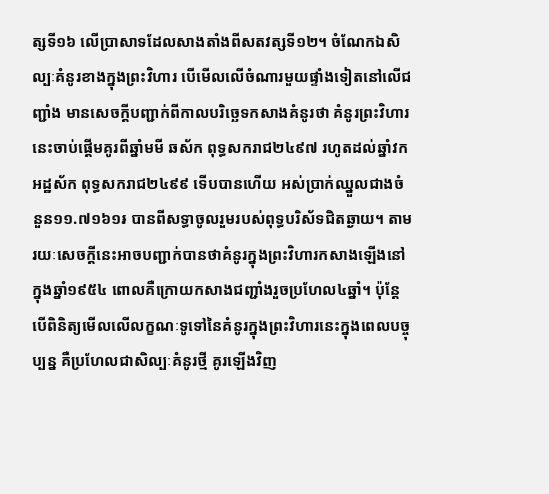ត្សទី១៦ លើប្រាសាទដែលសាងតាំងពីសតវត្សទី១២។ ចំណែកឯសិល្បៈគំនូរខាងក្នុងព្រះវិហារ បើមើលលើចំណារមួយផ្ទាំងទៀតនៅលើជញ្ជាំង មានសេចក្តីបញ្ជាក់ពីកាលបរិច្ឆេទកសាងគំនូរថា គំនូរព្រះវិហារនេះចាប់ផ្តើមគូរពីឆ្នាំមមី ឆស័ក ពុទ្ធសករាជ២៤៩៧ រហូតដល់ឆ្នាំវក អដ្ឋស័ក ពុទ្ធសករាជ២៤៩៩ ទើបបានហើយ អស់ប្រាក់ឈ្នួលជាងចំនួន១១.៧១៦១៛ បានពីសទ្ធាចូលរួមរបស់ពុទ្ធបរិស័ទជិតឆ្ងាយ។ តាមរយៈសេចក្តីនេះអាចបញ្ជាក់បានថាគំនូរក្នុងព្រះវិហារកសាងឡើងនៅក្នុងឆ្នាំ១៩៥៤ ពោលគឺក្រោយកសាងជញ្ជាំងរួចប្រហែល៤ឆ្នាំ។ ប៉ុន្តែបើពិនិត្យមើលលើលក្ខណៈទូទៅនៃគំនូរក្នុងព្រះវិហារនេះក្នុងពេលបច្ចុប្បន្ន គឺប្រហែលជាសិល្បៈគំនូរថ្មី គូរឡើងវិញ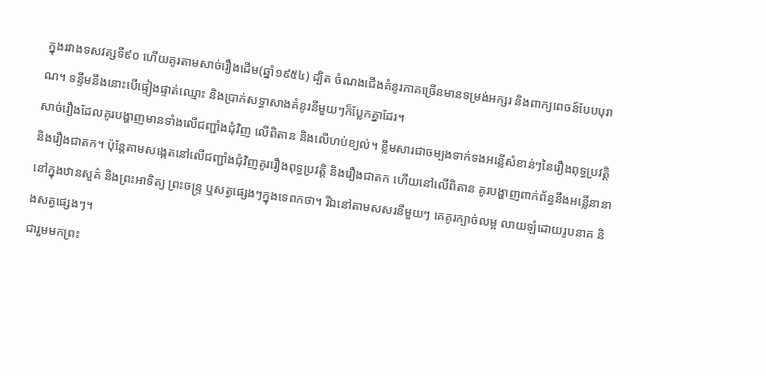ក្នុងរវាងទសវត្សទី៩០ ហើយគូរតាមសាច់រឿងដើម(ឆ្នាំ១៩៥៤) ដ្បិត ចំណងជើងគំនូរភាគច្រើនមានទម្រង់អក្សរ និងពាក្យពេចន៍បែបបុរាណ។ ទន្ទឹមនឹងនោះបើផ្ទៀងផ្ទាត់ឈ្មោះ និងប្រាក់សទ្ធាសាងគំនូរនីមួយៗក៏ប្លែកគ្នាដែរ។
សាច់រឿងដែលគូរបង្ហាញមានទាំងលើជញ្ជាំងជុំវិញ លើពិតាន និងលើហប់ខ្យល់។ ខ្លឹមសារជាចម្បងទាក់ទងអន្លើសំខាន់ៗនៃរឿងពុទ្ធប្រវត្តិ និងរឿងជាតក។ ប៉ុន្តែតាមសង្កេតនៅលើជញ្ជាំងជុំវិញគូររឿងពុទ្ធប្រវត្តិ និងរឿងជាតក ហើយនៅលើពិតាន គូរបង្ហាញពាក់ព័ន្ធនឹងអន្លើនានានៅក្នុងឋានសួគ៌ និងព្រះអាទិត្យ ព្រះចន្រ្ទ ឬសត្វផ្សេងៗក្នុងទេពកថា។ រីឯនៅតាមសសរនីមួយៗ គេគូរក្បាច់លម្អ លាយឡំដោយរូបនាគ និងសត្វផ្សេងៗ។
ជារួមមកព្រះ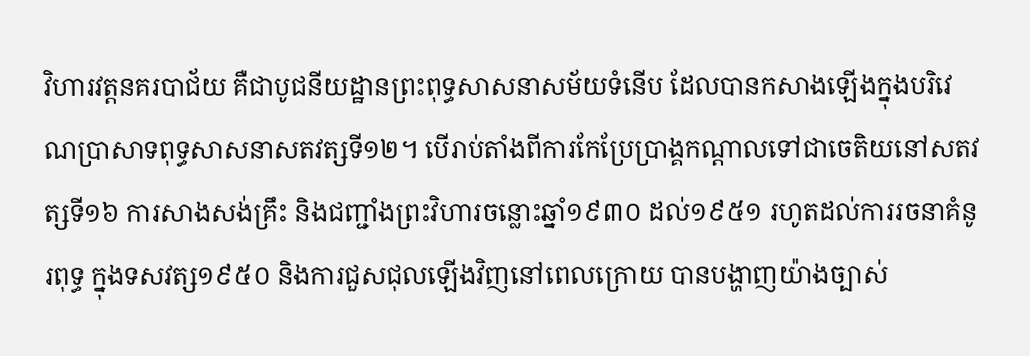វិហារវត្តនគរបាជ័យ គឺជាបូជនីយដ្ឋានព្រះពុទ្ធសាសនាសម័យទំនើប ដែលបានកសាងឡើងក្នុងបរិវេណប្រាសាទពុទ្ធសាសនាសតវត្សទី១២។ បើរាប់តាំងពីការកែប្រែប្រាង្គកណ្តាលទៅជាចេតិយនៅសតវត្សទី១៦ ការសាងសង់គ្រឹះ និងជញ្ជាំងព្រះវិហារចន្លោះឆ្នាំ១៩៣០ ដល់១៩៥១ រហូតដល់ការរចនាគំនូរពុទ្ធ ក្នុងទសវត្ស១៩៥០ និងការជួសជុលឡើងវិញនៅពេលក្រោយ បានបង្ហាញយ៉ាងច្បាស់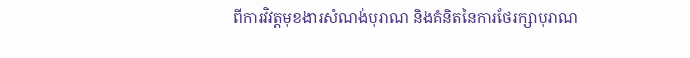ពីការវិវត្តមុខងារសំណង់បុរាណ និងគំនិតនៃការថែរក្សាបុរាណ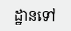ដ្ឋានទៅ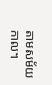តាមសម័យកាល។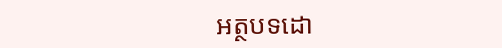អត្ថបទដោ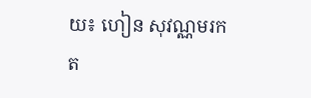យ៖ ហៀន សុវណ្ណមរកត